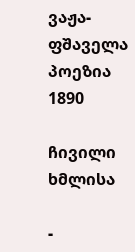ვაჟა-ფშაველა
პოეზია
1890

ჩივილი ხმლისა

-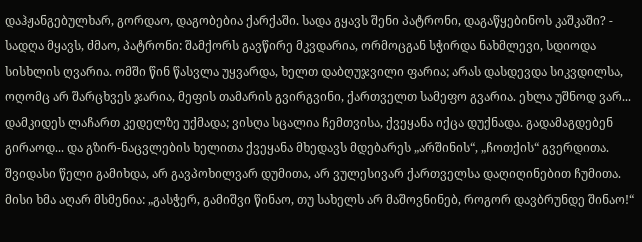დაჰჟანგებულხარ, გორდაო, დაგობებია ქარქაში. სადა გყავს შენი პატრონი, დაგაწყებინოს კაშკაში? - სადღა მყავს, ძმაო, პატრონი: შამქორს გავწირე მკვდარია, ორმოცგან სჭირდა ნახმლევი, სდიოდა სისხლის ღვარია. ომში წინ წასვლა უყვარდა, ხელთ დაბღუჯვილი ფარია; არას დასდევდა სიკვდილსა, ოღომც არ შარცხვეს ჯარია, მეფის თამარის გვირგვინი, ქართველთ სამეფო გვარია. ეხლა უშნოდ ვარ... დამკიდეს ლაჩართ კედელზე უქმადა; ვისღა სცალია ჩემთვისა, ქვეყანა იქცა დუქნადა. გადამაგდებენ გირაოდ... და გზირ-ნაცვლების ხელითა ქვეყანა მხედავს მდებარეს „არშინის“, „ჩოთქის“ გვერდითა. შვიდასი წელი გამიხდა, არ გავპოხილვარ დუმითა, არ ვულესივარ ქართველსა დაღიღინებით ჩუმითა. მისი ხმა აღარ მსმენია: „გასჭერ, გამიშვი წინაო, თუ სახელს არ მაშოვნინებ, როგორ დავბრუნდე შინაო!“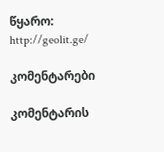წყარო: http://geolit.ge/

კომენტარები

კომენტარის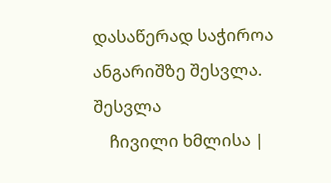დასაწერად საჭიროა ანგარიშზე შესვლა. შესვლა
    ჩივილი ხმლისა |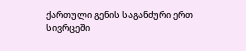ქართული გენის საგანძური ერთ სივრცეში